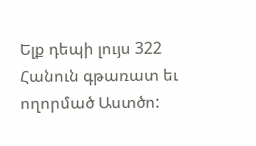Ելք դեպի լույս 322
Հանուն գթառատ եւ ողորմած Աստծո: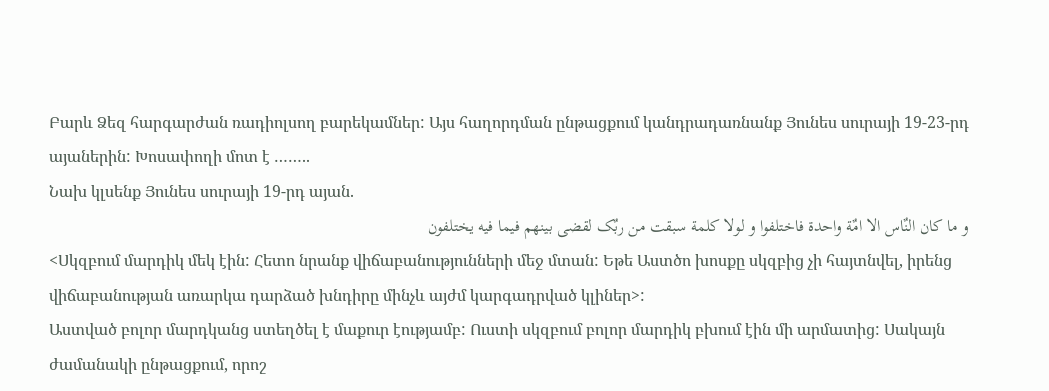Բարև Ձեզ հարգարժան ռադիոլսող բարեկամներ: Այս հաղորդման ընթացքում կանդրադառնանք Յունես սուրայի 19-23-րդ այաներին: Խոսափողի մոտ է ……..
Նախ կլսենք Յունես սուրայի 19-րդ այան.
و ما کان النٌاس الا امٌة واحدة فاختلفوا و لولا کلمة سبقت من ربٌک لقضی بینهم فیما فیه یختلفون
<Սկզբում մարդիկ մեկ էին: Հետո նրանք վիճաբանությունների մեջ մտան: Եթե Աստծո խոսքը սկզբից չի հայտնվել, իրենց վիճաբանության առարկա դարձած խնդիրը մինչև այժմ կարգադրված կլիներ>:
Աստված բոլոր մարդկանց ստեղծել է մաքուր էությամբ: Ուստի սկզբում բոլոր մարդիկ բխում էին մի արմատից: Սակայն ժամանակի ընթացքում, որոշ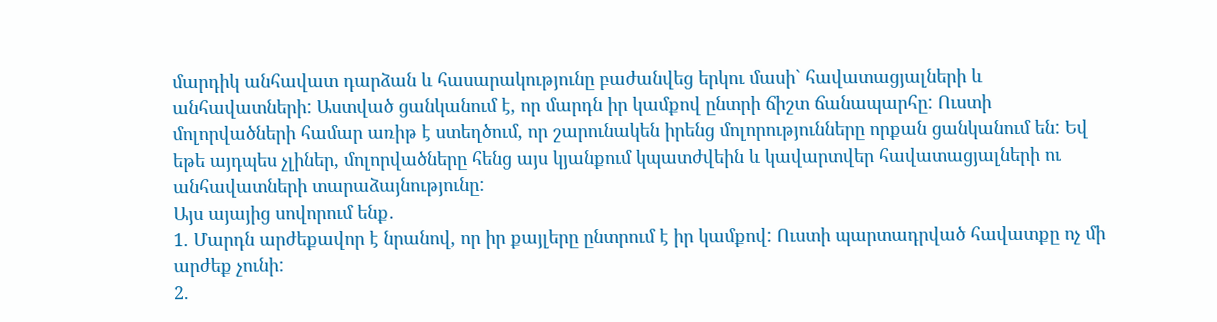մարդիկ անհավատ դարձան և հասարակությունը բաժանվեց երկու մասի` հավատացյալների և անհավատների: Աստված ցանկանում է, որ մարդն իր կամքով ընտրի ճիշտ ճանապարհը: Ուստի մոլորվածների համար առիթ է ստեղծում, որ շարունակեն իրենց մոլորությունները որքան ցանկանում են: Եվ եթե այդպես չլիներ, մոլորվածները հենց այս կյանքում կպատժվեին և կավարտվեր հավատացյալների ու անհավատների տարաձայնությունը:
Այս այայից սովորում ենք․
1. Մարդն արժեքավոր է նրանով, որ իր քայլերը ընտրում է իր կամքով: Ուստի պարտադրված հավատքը ոչ մի արժեք չունի:
2.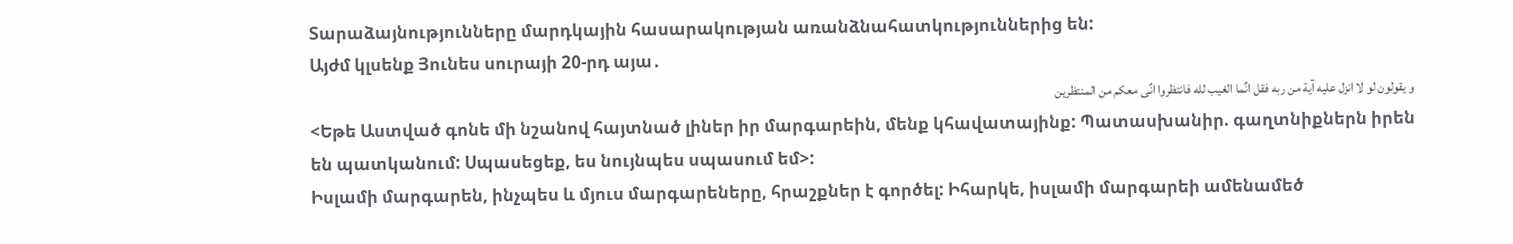Տարաձայնությունները մարդկային հասարակության առանձնահատկություններից են:
Այժմ կլսենք Յունես սուրայի 20-րդ այա․
و یقولون لو لا انزل علیه آیة من ربه فقل انٌما الغیب لله فانتظروا انٌی معکم من المنتظرین
<Եթե Աստված գոնե մի նշանով հայտնած լիներ իր մարգարեին, մենք կհավատայինք: Պատասխանիր. գաղտնիքներն իրեն են պատկանում: Սպասեցեք, ես նույնպես սպասում եմ>:
Իսլամի մարգարեն, ինչպես և մյուս մարգարեները, հրաշքներ է գործել: Իհարկե, իսլամի մարգարեի ամենամեծ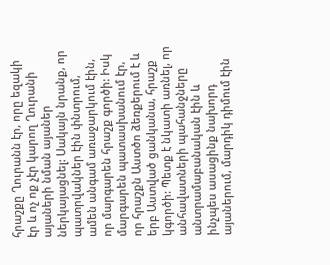հրաշքը Ղուրանն էր, որը եզակի էր և ոչ ոք չէր կարող Ղուրանի այաների նման այաներ ներկայացնել: Սակայն նրանք, որ պատրվակներ էին փնտրում, ամեն անգամ առաջարկում էին, որ մարգարեն հրաշք գործի: Իսկ մարգարեն պատասխանում էր, որ հրաշքն Աստծո ձեռքերում է և երբ Աստված ցանկանա, հրաշք կգործի: Պետք է նկատի առնել, որ անհավատների պահանջները անտրամաբանական էին և ինչպես ասացինք նախորդ այաներում, մարդիկ դիմում էին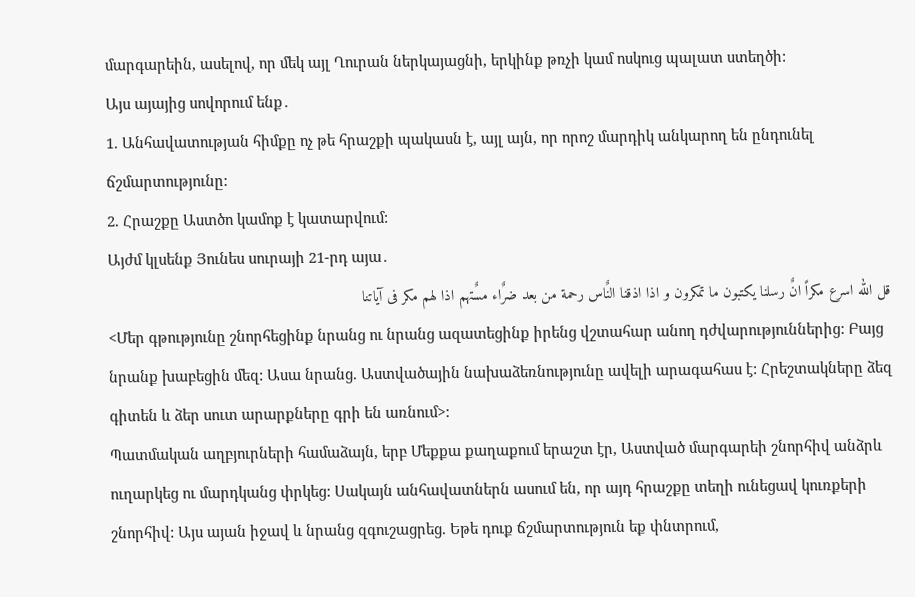մարգարեին, ասելով, որ մեկ այլ Ղուրան ներկայացնի, երկինք թռչի կամ ոսկուց պալատ ստեղծի:
Այս այայից սովորում ենք․
1. Անհավատության հիմքը ոչ թե հրաշքի պակասն է, այլ այն, որ որոշ մարդիկ անկարող են ընդունել ճշմարտությունը:
2. Հրաշքը Աստծո կամոք է կատարվում:
Այժմ կլսենք Յունես սուրայի 21-րդ այա․
قل الله اسرع مکراً انٌ رسلنا یکتبون ما تمکرون و اذا اذقنا النٌاس رحمة من بعد ضرٌاء مسٌتهم اذا لهم مکر فی آیاتنا
<Մեր գթությունը շնորհեցինք նրանց ու նրանց ազատեցինք իրենց վշտահար անող դժվարություններից: Բայց նրանք խաբեցին մեզ: Ասա նրանց. Աստվածային նախաձեռնությունը ավելի արագահաս է: Հրեշտակները ձեզ գիտեն և ձեր սուտ արարքները գրի են առնում>:
Պատմական աղբյուրների համաձայն, երբ Մեքքա քաղաքում երաշտ էր, Աստված մարգարեի շնորհիվ անձրև ուղարկեց ու մարդկանց փրկեց: Սակայն անհավատներն ասում են, որ այդ հրաշքը տեղի ունեցավ կուռքերի շնորհիվ: Այս այան իջավ և նրանց զգուշացրեց. Եթե դուք ճշմարտություն եք փնտրում,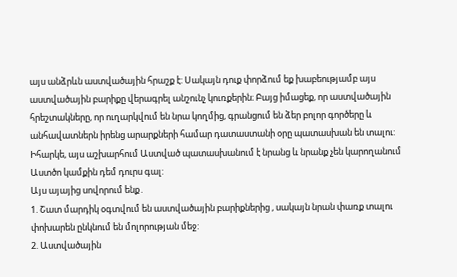այս անձրևն աստվածային հրաշք է: Սակայն դուք փորձում եք խաբեությամբ այս աստվածային բարիքը վերագրել անշունչ կուռքերին։ Բայց իմացեք, որ աստվածային հրեշտակները, որ ուղարկվում են նրա կողմից, գրանցում են ձեր բոլոր գործերը և անհավատներն իրենց արարքների համար դատաստանի օրը պատասխան են տալու: Իհարկե, այս աշխարհում Աստված պատասխանում է նրանց և նրանք չեն կարողանում Աստծո կամքին դեմ դուրս գալ:
Այս այայից սովորում ենք․
1. Շատ մարդիկ օգտվում են աստվածային բարիքներից , սակայն նրան փառք տալու փոխարեն ընկնում են մոլորության մեջ:
2. Աստվածային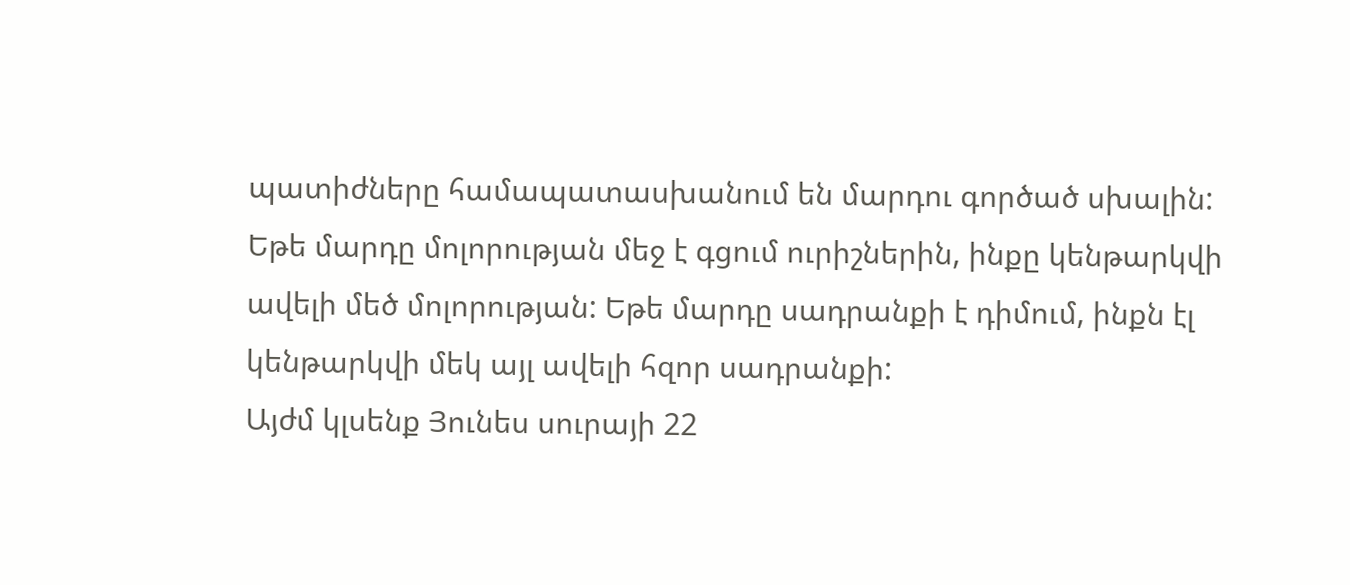պատիժները համապատասխանում են մարդու գործած սխալին: Եթե մարդը մոլորության մեջ է գցում ուրիշներին, ինքը կենթարկվի ավելի մեծ մոլորության: Եթե մարդը սադրանքի է դիմում, ինքն էլ կենթարկվի մեկ այլ ավելի հզոր սադրանքի:
Այժմ կլսենք Յունես սուրայի 22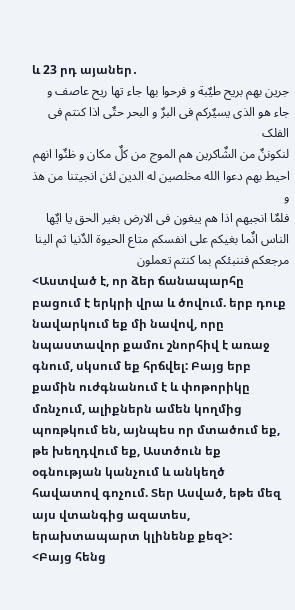և 23 րդ այաներ․
جرین بهم بریح طیٌبة و فرحوا بها جاء تها ریح عاصف و جاء هو الذی یسیٌرکم فی البرٌ و البحر حتٌی اذا کنتم فی الفلک
لنکوننٌ من الشٌاکرین هم الموج من کلٌ مکان و ظنٌوا انهم احیط بهم دعوا الله مخلصین له الدین لئن انجیتنا من هذ و
فلمٌا انجیهم اذا هم یبغون فی الارض بغیر الحق یا ایٌها الناس انٌما بغیکم علی انفسکم متاع الحیوة الدٌنیا ثم الینا مرجعکم فننبئکم بما کنتم تعملون
<Աստված է, որ ձեր ճանապարհը բացում է երկրի վրա և ծովում. երբ դուք նավարկում եք մի նավով, որը նպաստավոր քամու շնորհիվ է առաջ գնում, սկսում եք հրճվել: Բայց երբ քամին ուժգնանում է և փոթորիկը մռնչում, ալիքներն ամեն կողմից պոռթկում են, այնպես որ մտածում եք, թե խեղդվում եք, Աստծուն եք օգնության կանչում և անկեղծ հավատով գոչում. Տեր Ասված, եթե մեզ այս վտանգից ազատես, երախտապարտ կլինենք քեզ>:
<Բայց հենց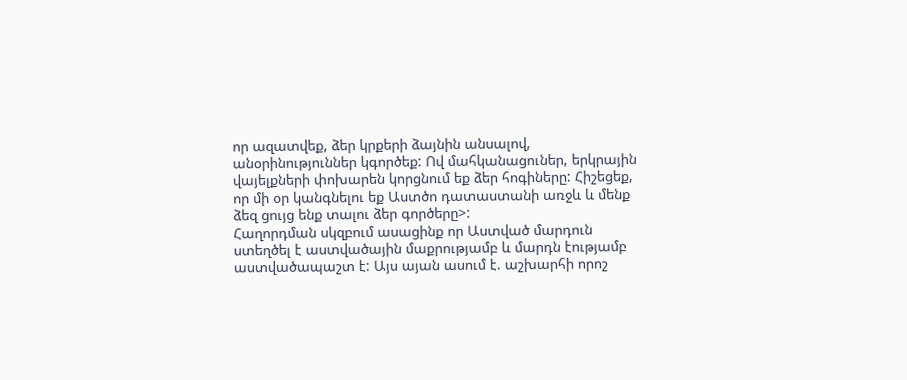որ ազատվեք, ձեր կրքերի ձայնին անսալով, անօրինություններ կգործեք: Ով մահկանացուներ, երկրային վայելքների փոխարեն կորցնում եք ձեր հոգիները: Հիշեցեք, որ մի օր կանգնելու եք Աստծո դատաստանի առջև և մենք ձեզ ցույց ենք տալու ձեր գործերը>:
Հաղորդման սկզբում ասացինք որ Աստված մարդուն ստեղծել է աստվածային մաքրությամբ և մարդն էությամբ աստվածապաշտ է: Այս այան ասում է. աշխարհի որոշ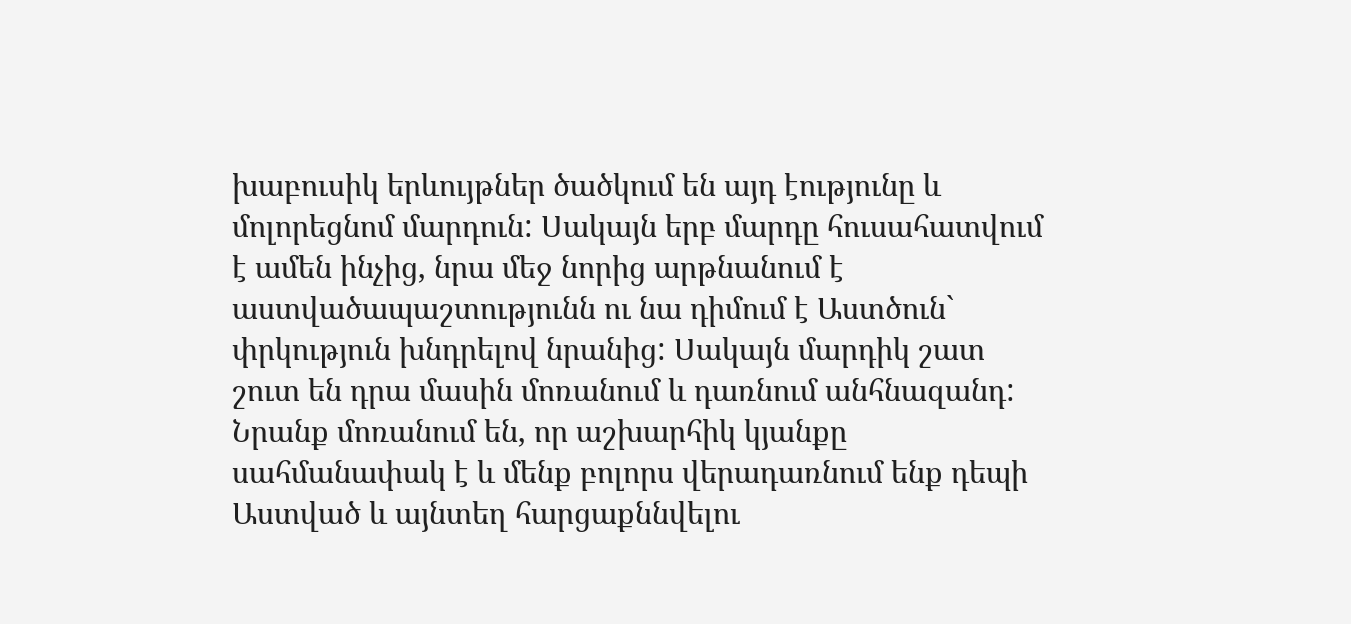խաբուսիկ երևույթներ ծածկում են այդ էությունը և մոլորեցնոմ մարդուն: Սակայն երբ մարդը հուսահատվում է ամեն ինչից, նրա մեջ նորից արթնանում է աստվածապաշտությունն ու նա դիմում է Աստծուն` փրկություն խնդրելով նրանից: Սակայն մարդիկ շատ շուտ են դրա մասին մոռանում և դառնում անհնազանդ: Նրանք մոռանում են, որ աշխարհիկ կյանքը սահմանափակ է և մենք բոլորս վերադառնում ենք դեպի Աստված և այնտեղ հարցաքննվելու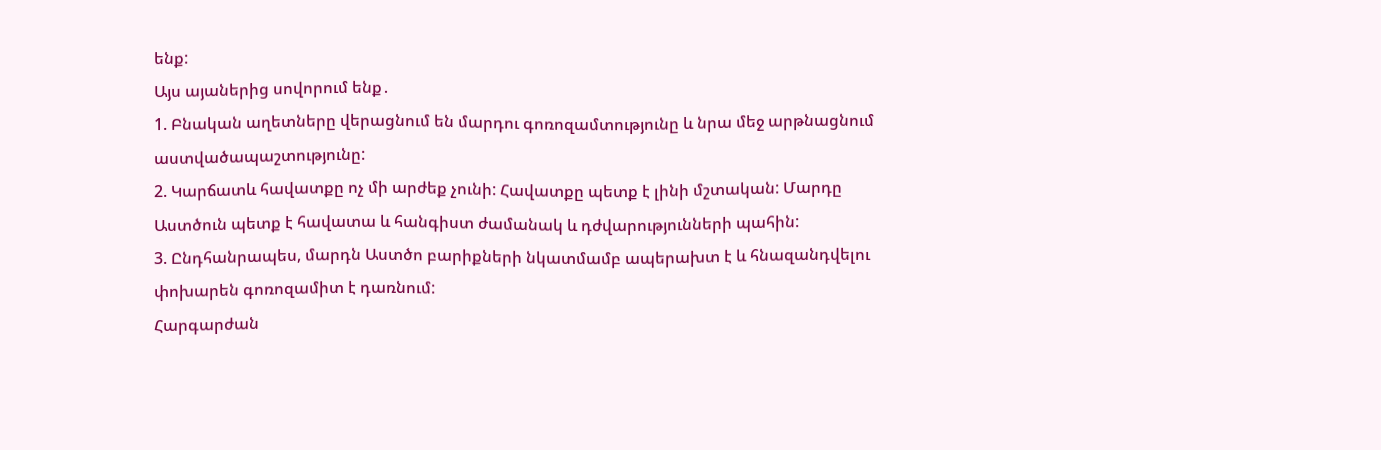ենք:
Այս այաներից սովորում ենք․
1. Բնական աղետները վերացնում են մարդու գոռոզամտությունը և նրա մեջ արթնացնում աստվածապաշտությունը:
2. Կարճատև հավատքը ոչ մի արժեք չունի: Հավատքը պետք է լինի մշտական: Մարդը Աստծուն պետք է հավատա և հանգիստ ժամանակ և դժվարությունների պահին:
3. Ընդհանրապես, մարդն Աստծո բարիքների նկատմամբ ապերախտ է և հնազանդվելու փոխարեն գոռոզամիտ է դառնում:
Հարգարժան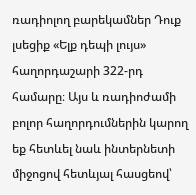ռադիոլող բարեկամներ Դուք լսեցիք «Ելք դեպի լույս» հաղորդաշարի 322-րդ համարը։ Այս և ռադիոժամի բոլոր հաղորդումներին կարող եք հետևել նաև ինտերնետի միջոցով հետևյալ հասցեով՝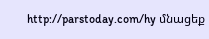http://parstoday.com/hy մնացեք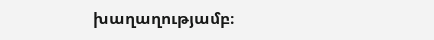խաղաղությամբ։